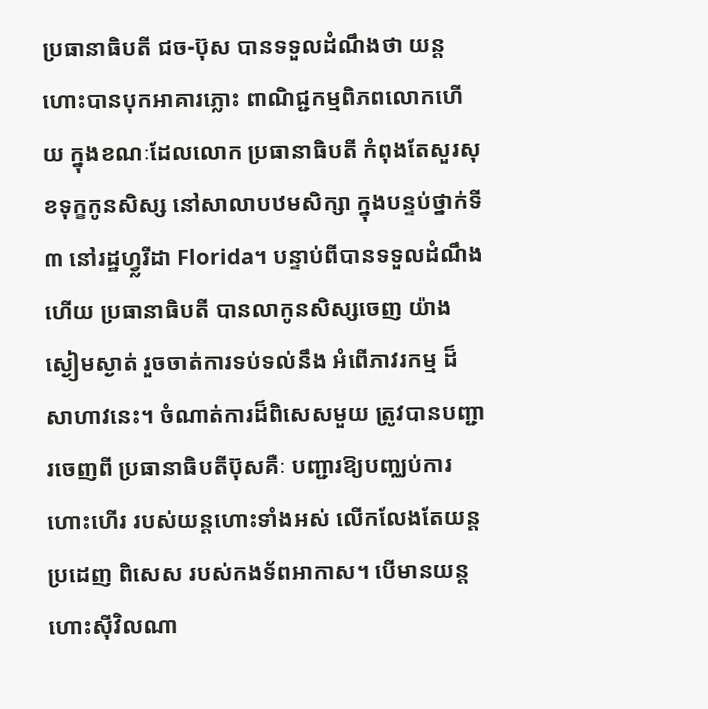ប្រធានាធិបតី ជច-ប៊ុស បានទទួលដំណឹងថា យន្តហោះបានបុកអាគារភ្លោះ ពាណិជ្ជកម្មពិភពលោកហើយ ក្នុងខណៈដែលលោក ប្រធានាធិបតី កំពុងតែសួរសុខទុក្ខកូនសិស្ស នៅសាលាបឋមសិក្សា ក្នុងបន្ទប់ថ្នាក់ទី ៣ នៅរដ្ឋហ្វ្លរីដា Florida។ បន្ទាប់ពីបានទទួលដំណឹងហើយ ប្រធានាធិបតី បានលាកូនសិស្សចេញ យ៉ាងស្ងៀមស្ងាត់ រួចចាត់ការទប់ទល់នឹង អំពើភាវរកម្ម ដ៏សាហាវនេះ។ ចំណាត់ការដ៏ពិសេសមួយ ត្រូវបានបញ្ជារចេញពី ប្រធានាធិបតីប៊ុសគឺៈ បញ្ជារឱ្យបញ្ឈប់ការហោះហើរ របស់យន្តហោះទាំងអស់ លើកលែងតែយន្តប្រដេញ ពិសេស របស់កងទ័ពអាកាស។ បើមានយន្តហោះស៊ីវិលណា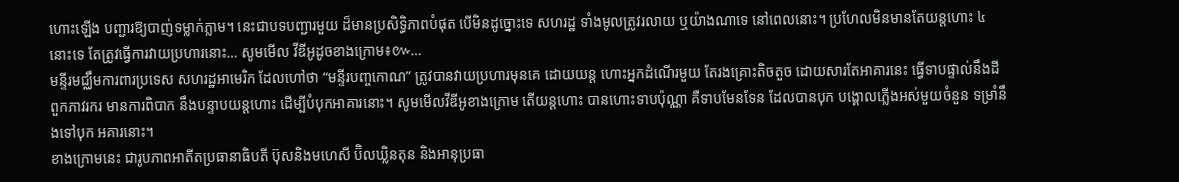ហោះឡើង បញ្ជារឱ្យបាញ់ទម្លាក់ភ្លាម។ នេះជាបទបញ្ជារមួយ ដ៏មានប្រសិទ្ធិភាពបំផុត បើមិនដូច្នោះទេ សហរដ្ឋ ទាំងមូលត្រូវរលាយ ឬយ៉ាងណាទេ នៅពេលនោះ។ ប្រហែលមិនមានតែយន្តហោះ ៤ នោះទេ តែត្រូវធ្វើការវាយប្រហារនោះ… សូមមើល វីឌីអូដូចខាងក្រោម៖៚…
មន្ទីរមជ្ឈឹមការពារប្រទេស សហរដ្ឋអាមេរិក ដែលហៅថា “មន្ទីរបញ្ចកោណ” ត្រូវបានវាយប្រហារមុនគេ ដោយយន្ត ហោះអ្នកដំណើរមួយ តែរងគ្រោះតិចតួច ដោយសារតែអាគារនេះ ធ្វើទាបផ្ទាល់នឹងដី ពួកភាវរករ មានការពិបាក នឹងបន្ទាបយន្តហោះ ដើម្បីបំបុកអាគារនោះ។ សូមមើលវីឌីអូខាងក្រោម តើយន្តហោះ បានហោះទាបប៉ុណ្ណា គឺទាបមែនទែន ដែលបានបុក បង្គោលភ្លើងអស់មួយចំនួន ទម្រាំនឹងទៅបុក អគារនោះ។
ខាងក្រោមនេះ ជារូបភាពអាតីតប្រធានាធិបតី ប៊ុសនិងមហេសី ប៊ិលឃ្លិនតុន និងអានុប្រធា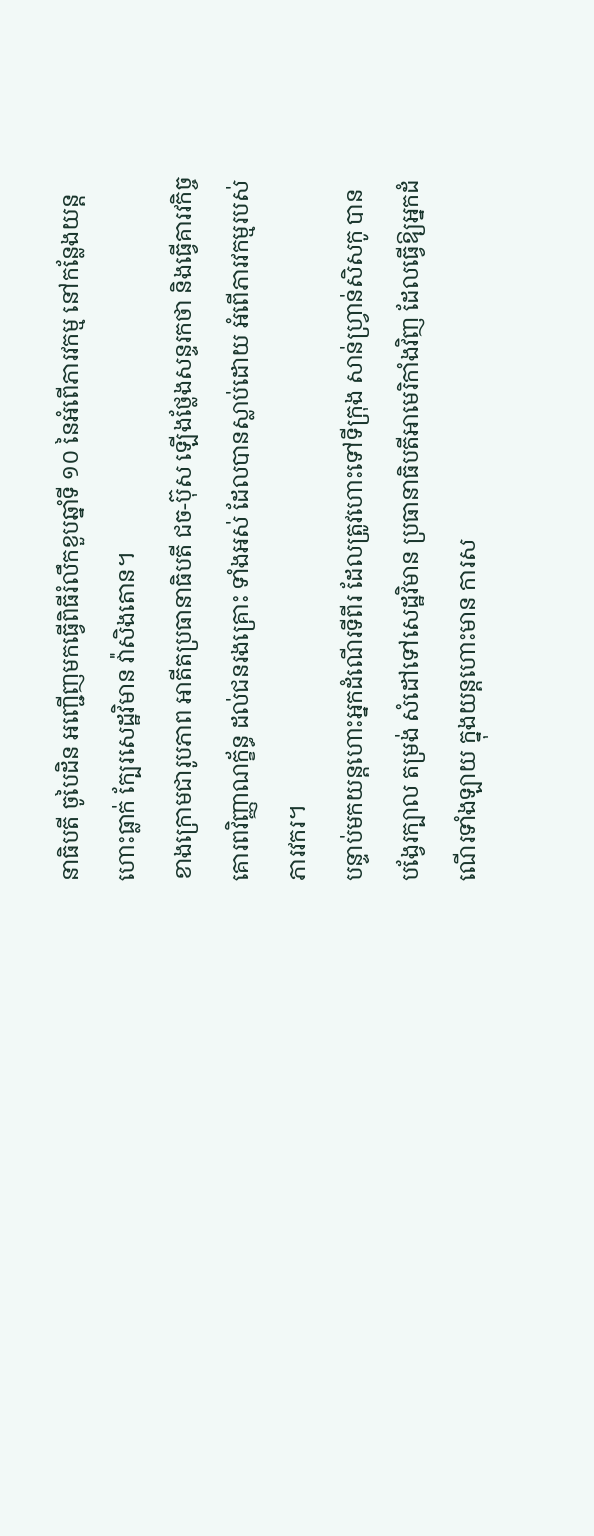នាធិបតី ចូបៃដិន អញ្ជើញមកធ្វើពិធីរំលឹកខួបឆ្នាំទី ១០ នៃអំពើភារវកម្ម នៅកន្លែងយន្តហោះធ្លាក់ ក្បែរសេដ្ឋវិមាន វ៉ាសិងតោន។
ខាងក្រោមជារូបភាព អាតីតប្រធានាធិបតី ជច-ប៊ុស ឡើងថ្លែងសន្ទរកថា និងធ្វើគារវកិច្ច គោរពវិញ្ញាណក្ខ័ន្ធ ដល់ជនរងគ្រោះ ទាំងអស់ ដែលបានស្លាប់ដោយ អំពើភារវកម្មរបស់ភារវករ។
បន្ទាប់មកយន្តហោះអ្នកដំណើរទីពីរ ដែលត្រូវហោះទៅទីក្រុង សាន់ហ្វ្រាន់សិសកូ បានបង្វែរក្បាល តម្រង់ សំដៅទៅសេដ្ឋវិមាន ប្រធានាធិបតីអាមេរិកាំងវិញ ដែលធ្វើឱ្យអ្នកដំណើរទាំងឡាយ ក្នុងយន្តហោះមាន ការស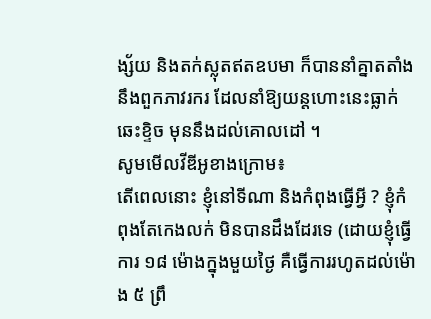ង្ស័យ និងតក់ស្លុតឥតឧបមា ក៏បាននាំគ្នាតតាំងនឹងពួកភាវរករ ដែលនាំឱ្យយន្តហោះនេះធ្លាក់ឆេះខ្ទិច មុននឹងដល់គោលដៅ ។
សូមមើលវីឌីអូខាងក្រោម៖
តើពេលនោះ ខ្ញុំនៅទីណា និងកំពុងធ្វើអ្វី ? ខ្ញុំកំពុងតែកេងលក់ មិនបានដឹងដែរទេ (ដោយខ្ញុំធ្វើការ ១៨ ម៉ោងក្នុងមួយថ្ងៃ គឺធ្វើការរហូតដល់ម៉ោង ៥ ព្រឹ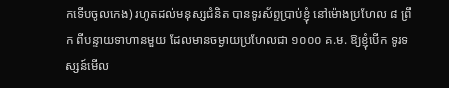កទើបចូលកេង) រហូតដល់មនុស្សជំនិត បានទូរស័ព្ទប្រាប់ខ្ញុំ នៅម៉ោងប្រហែល ៨ ព្រឹក ពីបន្ទាយទាហានមួយ ដែលមានចម្ងាយប្រហែលជា ១០០០ គ.ម. ឱ្យខ្ញុំបើក ទូរទស្សន៍មើល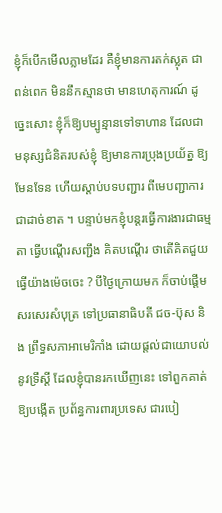ខ្ញុំក៏បើកមើលភ្លាមដែរ គឺខ្ញុំមានការតក់ស្លុត ជាពន់ពេក មិននឹកស្មានថា មានហេតុការណ៍ ដូច្នេះសោះ ខ្ញុំក៏ឱ្យបម្បូន្មានទៅទាហាន ដែលជាមនុស្សជំនិតរបស់ខ្ញុំ ឱ្យមានការប្រុងប្រយ័ត្ន ឱ្យមែនទែន ហើយស្តាប់បទបញ្ជារ ពីមេបញ្ជាការ ជាដាច់ខាត ។ បន្ទាប់មកខ្ញុំបន្តរធ្វើការងារជាធម្មតា ធ្វើបណ្តើរសញ្ជឹង គិតបណ្តើរ ថាតើគិតជួយធ្វើយ៉ាងម៉េចចេះ ? បីថ្ងៃក្រោយមក ក៏ចាប់ផ្តើមសរសេរសំបុត្រ ទៅប្រធានាធិបតី ជច-ប៊ុស និង ព្រឹទ្ធសភាអាមេរិកាំង ដោយផ្តល់ជាយោបល់នូវទ្រឹស្តី ដែលខ្ញុំបានរកឃើញនេះ ទៅពួកគាត់ ឱ្យបង្កើត ប្រព័ន្ធការពារប្រទេស ជារបៀ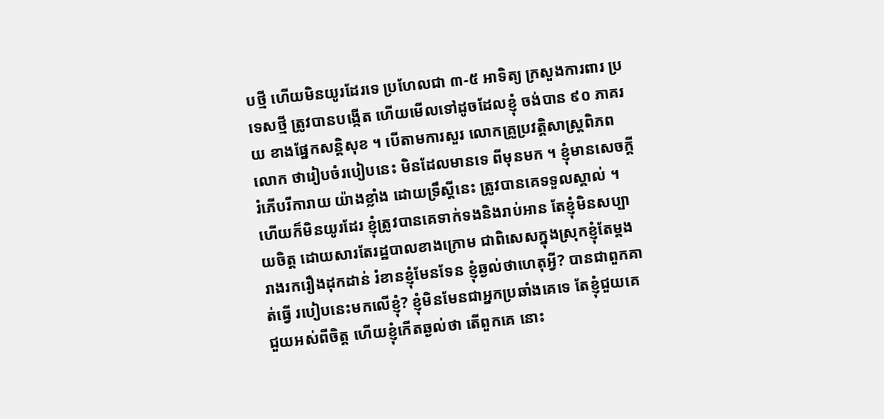បថ្មី ហើយមិនយូរដែរទេ ប្រហែលជា ៣-៥ អាទិត្យ ក្រសួងការពារ ប្រទេសថ្មី ត្រូវបានបង្កើត ហើយមើលទៅដូចដែលខ្ញុំ ចង់បាន ៩០ ភាគរយ ខាងផ្នែកសន្តិសុខ ។ បើតាមការសួរ លោកគ្រូប្រវត្តិសាស្ត្រពិភពលោក ថារៀបចំរបៀបនេះ មិនដែលមានទេ ពីមុនមក ។ ខ្ញុំមានសេចក្តីរំភើបរីការាយ យ៉ាងខ្លាំង ដោយទ្រឹស្តីនេះ ត្រូវបានគេទទួលស្គាល់ ។
ហើយក៏មិនយូរដែរ ខ្ញុំត្រូវបានគេទាក់ទងនិងរាប់អាន តែខ្ញុំមិនសប្បាយចិត្ត ដោយសារតែរដ្ឋបាលខាងក្រោម ជាពិសេសក្នុងស្រុកខ្ញុំតែម្តង រាងរករឿងដុកដាន់ រំខានខ្ញុំមែនទែន ខ្ញុំឆ្ងល់ថាហេតុអ្វី? បានជាពួកគាត់ធ្វើ របៀបនេះមកលើខ្ញុំ? ខ្ញុំមិនមែនជាអ្នកប្រឆាំងគេទេ តែខ្ញុំជួយគេជួយអស់ពីចិត្ត ហើយខ្ញុំកើតឆ្ងល់ថា តើពួកគេ នោះ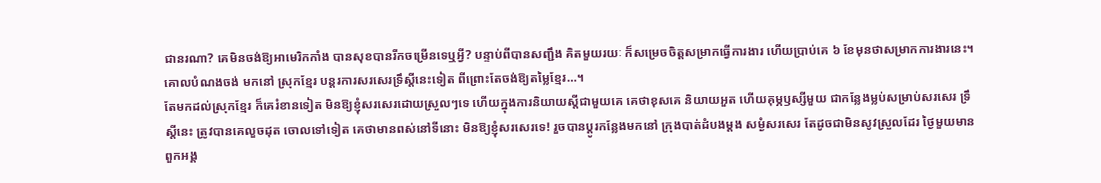ជានរណា? គេមិនចង់ឱ្យអាមេរិកកាំង បានសុខបានរីកចម្រើនទេឬអ្វី? បន្ទាប់ពីបានសញ្ជឹង គិតមួយរយៈ ក៏សម្រេចចិត្តសម្រាកធ្វើការងារ ហើយប្រាប់គេ ៦ ខែមុនថាសម្រាកការងារនេះ។ គោលបំណងចង់ មកនៅ ស្រុកខ្មែរ បន្តរការសរសេរទ្រឹស្តីនេះទៀត ពីព្រោះតែចង់ឱ្យតម្លៃខ្មែរ…។
តែមកដល់ស្រុកខ្មែរ ក៏គេរំខានទៀត មិនឱ្យខ្ញុំសរសេរដោយស្រួលៗទេ ហើយក្នុងការនិយាយស្តីជាមួយគេ គេថាខុសគេ និយាយអួត ហើយគុម្ភឫស្សីមួយ ជាកន្លែងម្លប់សម្រាប់សរសេរ ទ្រឹស្តីនេះ ត្រូវបានគេលួចដុត ចោលទៅទៀត គេថាមានពស់នៅទីនោះ មិនឱ្យខ្ញុំសរសេរទេ! រួចបានប្តូរកន្លែងមកនៅ ក្រុងបាត់ដំបងម្តង សម្ងំសរសេរ តែដូចជាមិនសូវស្រួលដែរ ថ្ងៃមួយមានពួកអង្គ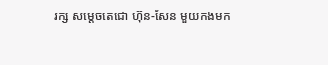រក្ស សម្តេចតេជោ ហ៊ុន-សែន មួយកងមក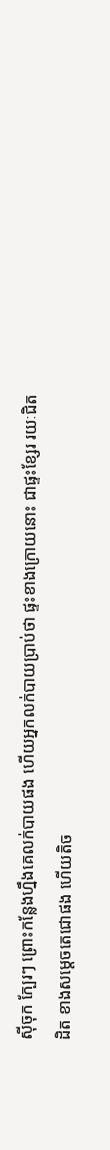ស៊ីចុក ក្បែរៗ ព្រោះកន្លែងហ្នឹងគេលក់បាយផង ហើយអ្នកលក់បាយប្រាប់ថា ផ្ទះខាងក្រោយនោះ ជាផ្ទះខ្សែរ រយៈជិតដិត ខាងសម្តេចតេជោផង ហើយតិច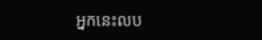អ្នកនេះលប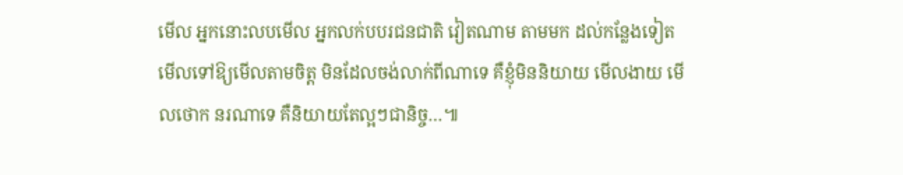មើល អ្នកនោះលបមើល អ្នកលក់បបរជនជាតិ វៀតណាម តាមមក ដល់កន្លែងទៀត មើលទៅឱ្យមើលតាមចិត្ត មិនដែលចង់លាក់ពីណាទេ គឺខ្ញុំមិននិយាយ មើលងាយ មើលថោក នរណាទេ គឺនិយាយតែល្អៗជានិច្ច…៕